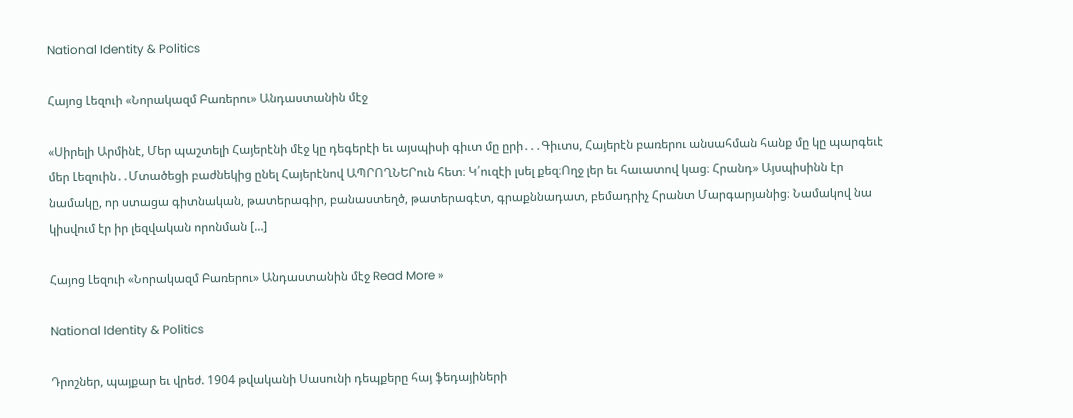National Identity & Politics

Հայոց Լեզուի «Նորակազմ Բառերու» Անդաստանին մէջ

«Սիրելի Արմինէ, Մեր պաշտելի Հայերէնի մէջ կը դեգերէի եւ այսպիսի գիւտ մը ըրի․․․Գիւտս, Հայերէն բառերու անսահման հանք մը կը պարգեւէ մեր Լեզուին․․Մտածեցի բաժնեկից ընել Հայերէնով ԱՊՐՈՂՆԵՐուն հետ։ Կ՛ուզէի լսել քեզ։Ողջ լեր եւ հաւատով կաց։ Հրանդ» Այսպիսինն էր նամակը, որ ստացա գիտնական, թատերագիր, բանաստեղծ, թատերագէտ, գրաքննադատ, բեմադրիչ Հրանտ Մարգարյանից։ Նամակով նա կիսվում էր իր լեզվական որոնման […]

Հայոց Լեզուի «Նորակազմ Բառերու» Անդաստանին մէջ Read More »

National Identity & Politics

Դրոշներ, պայքար եւ վրեժ. 1904 թվականի Սասունի դեպքերը հայ ֆեդայիների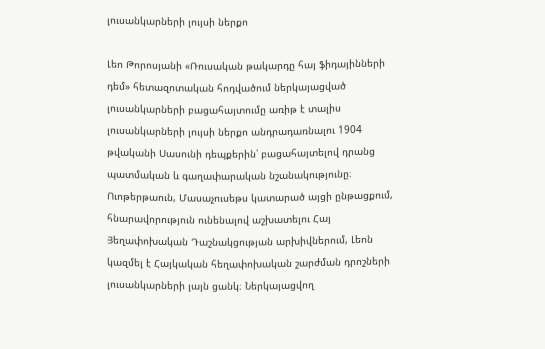լուսանկարների լույսի ներքո

Լեո Թորոսյանի «Ռուսական թակարդը հայ ֆիդայինների դեմ» հետազոտական հոդվածում ներկայացված լուսանկարների բացահայտումը առիթ է տալիս լուսանկարների լույսի ներքո անդրադառնալու 1904 թվականի Սասունի դեպքերին՝ բացահայտելով դրանց պատմական և գաղափարական նշանակությունը։ Ուոթերթաուն, Մասաչուսեթս կատարած այցի ընթացքում, հնարավորություն ունենալով աշխատելու Հայ Յեղափոխական Դաշնակցության արխիվներում, Լեոն կազմել է Հայկական հեղափոխական շարժման դրոշների լուսանկարների լայն ցանկ։ Ներկայացվող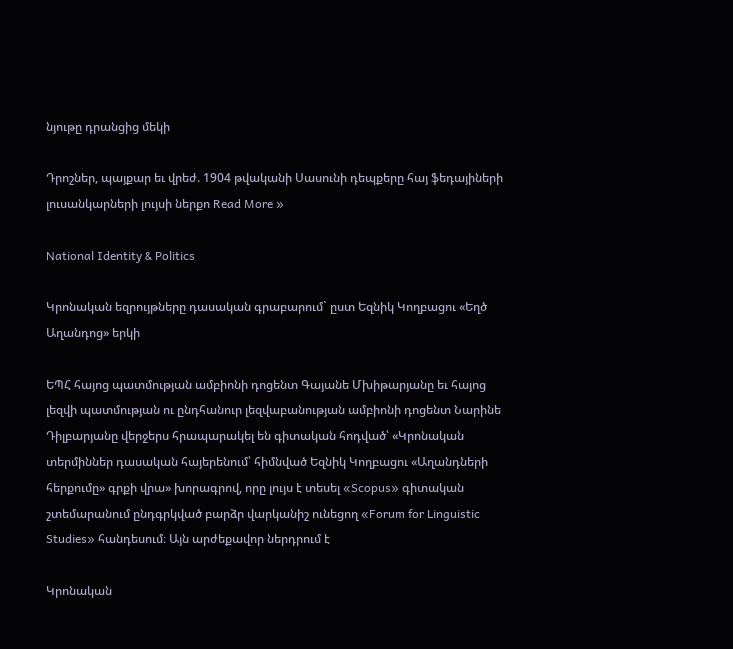նյութը դրանցից մեկի

Դրոշներ, պայքար եւ վրեժ. 1904 թվականի Սասունի դեպքերը հայ ֆեդայիների լուսանկարների լույսի ներքո Read More »

National Identity & Politics

Կրոնական եզրույթները դասական գրաբարում` ըստ Եզնիկ Կողբացու «Եղծ Աղանդոց» երկի

ԵՊՀ հայոց պատմության ամբիոնի դոցենտ Գայանե Մխիթարյանը եւ հայոց լեզվի պատմության ու ընդհանուր լեզվաբանության ամբիոնի դոցենտ Նարինե Դիլբարյանը վերջերս հրապարակել են գիտական հոդված՝ «Կրոնական տերմիններ դասական հայերենում՝ հիմնված Եզնիկ Կողբացու «Աղանդների հերքումը» գրքի վրա» խորագրով, որը լույս է տեսել «Scopus» գիտական շտեմարանում ընդգրկված բարձր վարկանիշ ունեցող «Forum for Linguistic Studies» հանդեսում։ Այն արժեքավոր ներդրում է

Կրոնական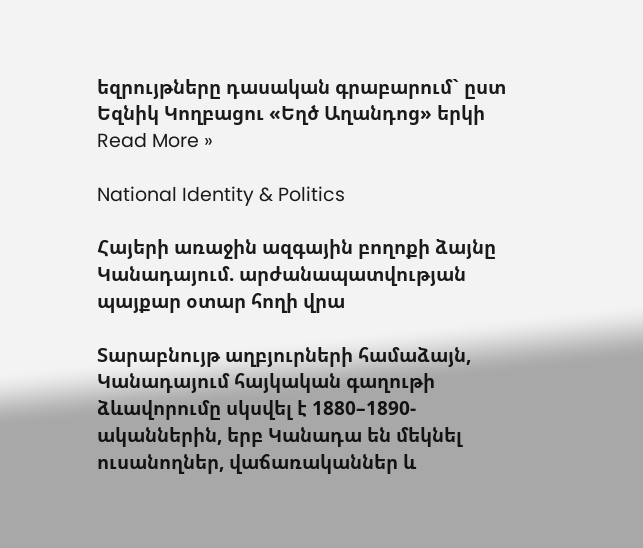եզրույթները դասական գրաբարում` ըստ Եզնիկ Կողբացու «Եղծ Աղանդոց» երկի Read More »

National Identity & Politics

Հայերի առաջին ազգային բողոքի ձայնը Կանադայում. արժանապատվության պայքար օտար հողի վրա

Տարաբնույթ աղբյուրների համաձայն, Կանադայում հայկական գաղութի ձևավորումը սկսվել է 1880–1890-ականներին, երբ Կանադա են մեկնել ուսանողներ, վաճառականներ և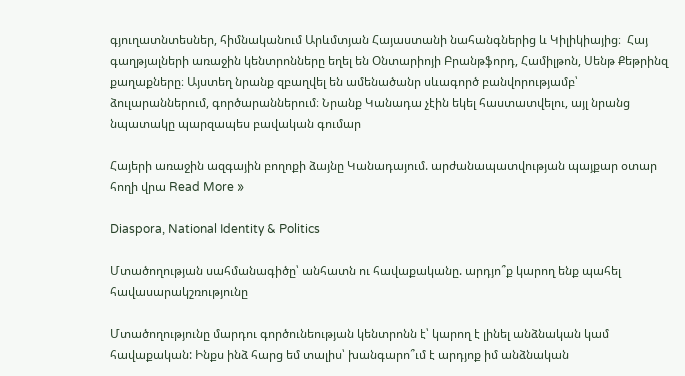գյուղատնտեսներ, հիմնականում Արևմտյան Հայաստանի նահանգներից և Կիլիկիայից։  Հայ գաղթյալների առաջին կենտրոնները եղել են Օնտարիոյի Բրանթֆորդ, Համիլթոն, Սենթ Քեթրինզ քաղաքները։ Այստեղ նրանք զբաղվել են ամենածանր սևագործ բանվորությամբ՝ ձուլարաններում, գործարաններում։ Նրանք Կանադա չէին եկել հաստատվելու, այլ նրանց նպատակը պարզապես բավական գումար

Հայերի առաջին ազգային բողոքի ձայնը Կանադայում. արժանապատվության պայքար օտար հողի վրա Read More »

Diaspora, National Identity & Politics

Մտածողության սահմանագիծը՝ անհատն ու հավաքականը. արդյո՞ք կարող ենք պահել հավասարակշռությունը

Մտածողությունը մարդու գործունեության կենտրոնն է՝ կարող է լինել անձնական կամ հավաքական: Ինքս ինձ հարց եմ տալիս՝ խանգարո՞ւմ է արդյոք իմ անձնական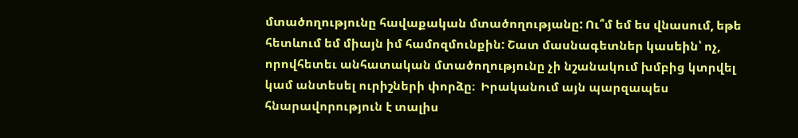մտածողությունը հավաքական մտածողությանը: Ու՞մ եմ ես վնասում, եթե հետևում եմ միայն իմ համոզմունքին: Շատ մասնագետներ կասեին՝ ոչ, որովհետեւ անհատական մտածողությունը չի նշանակում խմբից կտրվել կամ անտեսել ուրիշների փորձը։  Իրականում այն պարզապես հնարավորություն է տալիս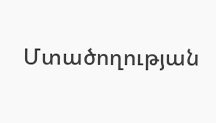Մտածողության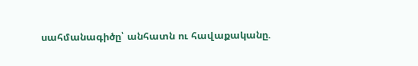սահմանագիծը՝ անհատն ու հավաքականը.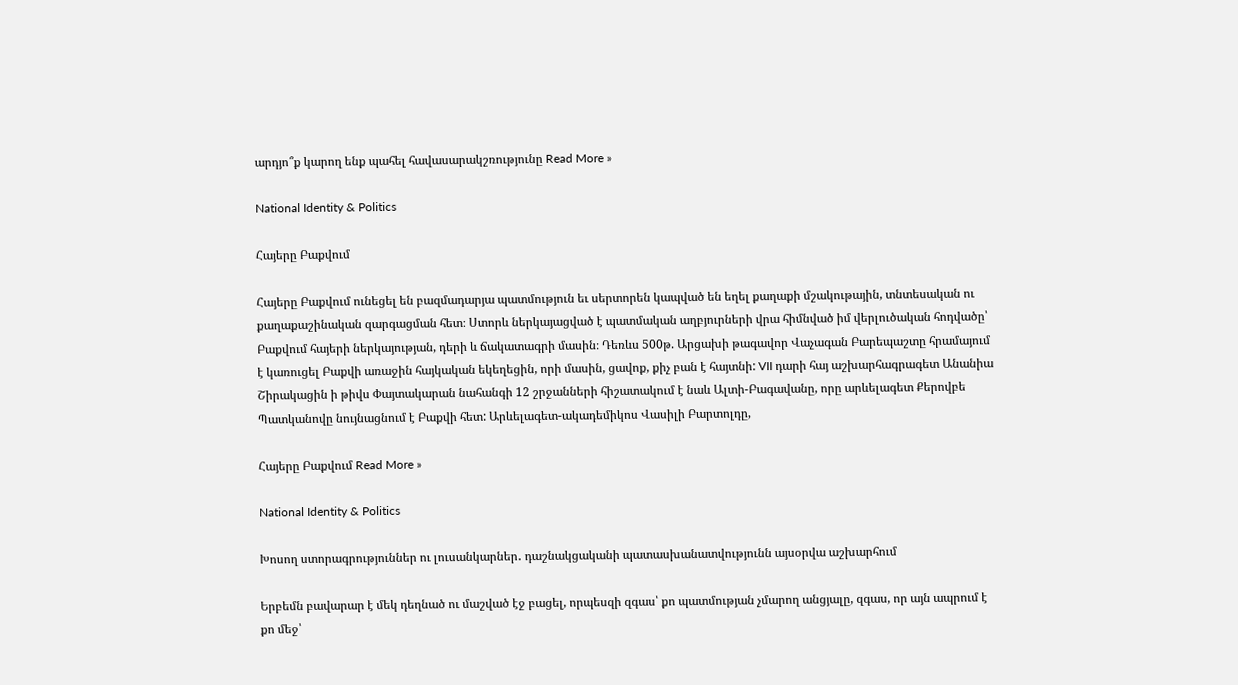արդյո՞ք կարող ենք պահել հավասարակշռությունը Read More »

National Identity & Politics

Հայերը Բաքվում

Հայերը Բաքվում ունեցել են բազմադարյա պատմություն եւ սերտորեն կապված են եղել քաղաքի մշակութային, տնտեսական ու քաղաքաշինական զարգացման հետ։ Ստորև ներկայացված է պատմական աղբյուրների վրա հիմնված իմ վերլուծական հոդվածը՝ Բաքվում հայերի ներկայության, դերի և ճակատագրի մասին։ Դեռևս 500թ. Արցախի թագավոր Վաչագան Բարեպաշտը հրամայում է կառուցել Բաքվի առաջին հայկական եկեղեցին, որի մասին, ցավոք, քիչ բան է հայտնի: VII դարի հայ աշխարհագրագետ Անանիա Շիրակացին ի թիվս Փայտակարան նահանգի 12 շրջանների հիշատակում է նաև Ալտի-Բագավանը, որը արևելագետ Քերովբե Պատկանովը նույնացնում է Բաքվի հետ: Արևելագետ-ակադեմիկոս Վասիլի Բարտոլդը,

Հայերը Բաքվում Read More »

National Identity & Politics

Խոսող ստորագրություններ ու լուսանկարներ․ դաշնակցականի պատասխանատվությունն այսօրվա աշխարհում

Երբեմն բավարար է մեկ դեղնած ու մաշված էջ բացել, որպեսզի զգաս՝ քո պատմության չմարող անցյալը, զգաս, որ այն ապրում է քո մեջ՝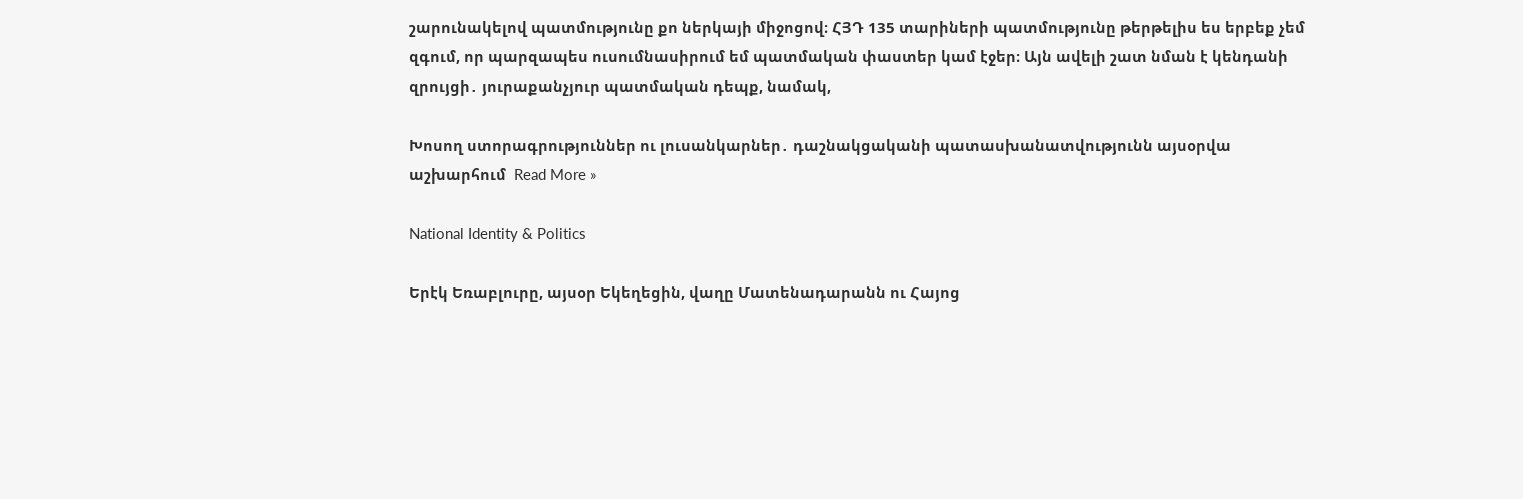շարունակելով պատմությունը քո ներկայի միջոցով։ ՀՅԴ 135 տարիների պատմությունը թերթելիս ես երբեք չեմ զգում, որ պարզապես ուսումնասիրում եմ պատմական փաստեր կամ էջեր։ Այն ավելի շատ նման է կենդանի զրույցի․ յուրաքանչյուր պատմական դեպք, նամակ,

Խոսող ստորագրություններ ու լուսանկարներ․ դաշնակցականի պատասխանատվությունն այսօրվա աշխարհում  Read More »

National Identity & Politics

Երէկ Եռաբլուրը, այսօր Եկեղեցին, վաղը Մատենադարանն ու Հայոց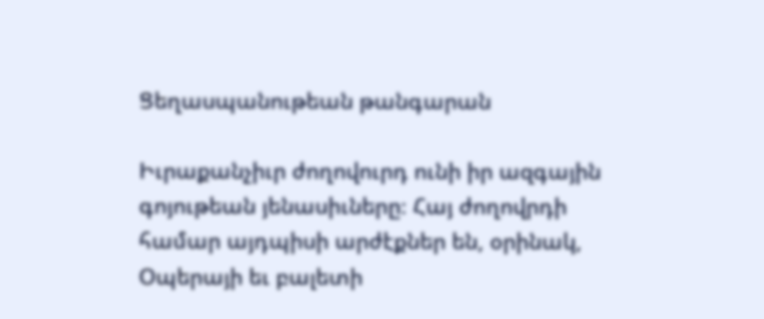Ցեղասպանութեան թանգարան

Իւրաքանչիւր ժողովուրդ ունի իր ազգային գոյութեան յենասիւները։ Հայ ժողովրդի համար այդպիսի արժէքներ են, օրինակ, Օպերայի եւ բալետի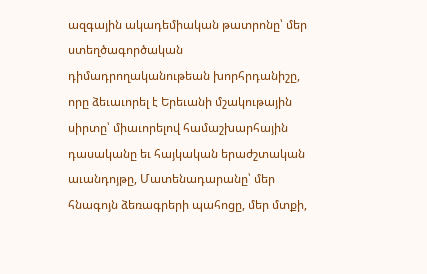ազգային ակադեմիական թատրոնը՝ մեր ստեղծագործական դիմադրողականութեան խորհրդանիշը, որը ձեւաւորել է Երեւանի մշակութային սիրտը՝ միաւորելով համաշխարհային դասականը եւ հայկական երաժշտական աւանդոյթը, Մատենադարանը՝ մեր հնագոյն ձեռագրերի պահոցը, մեր մտքի,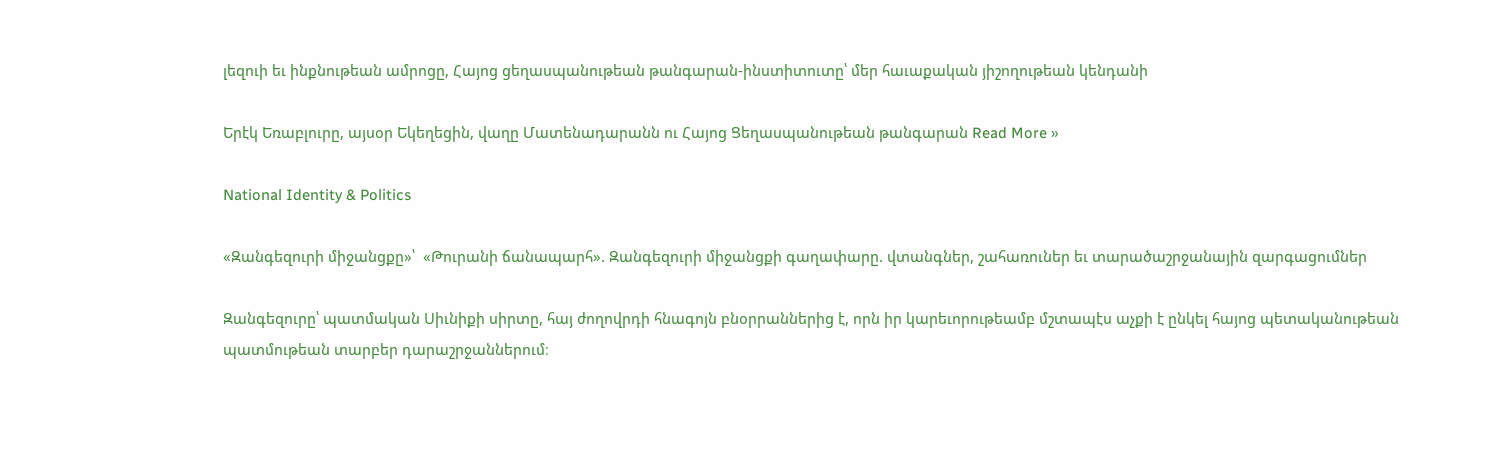լեզուի եւ ինքնութեան ամրոցը, Հայոց ցեղասպանութեան թանգարան-ինստիտուտը՝ մեր հաւաքական յիշողութեան կենդանի

Երէկ Եռաբլուրը, այսօր Եկեղեցին, վաղը Մատենադարանն ու Հայոց Ցեղասպանութեան թանգարան Read More »

National Identity & Politics

«Զանգեզուրի միջանցքը»՝  «Թուրանի ճանապարհ». Զանգեզուրի միջանցքի գաղափարը. վտանգներ, շահառուներ եւ տարածաշրջանային զարգացումներ

Զանգեզուրը՝ պատմական Սիւնիքի սիրտը, հայ ժողովրդի հնագոյն բնօրրաններից է, որն իր կարեւորութեամբ մշտապէս աչքի է ընկել հայոց պետականութեան պատմութեան տարբեր դարաշրջաններում։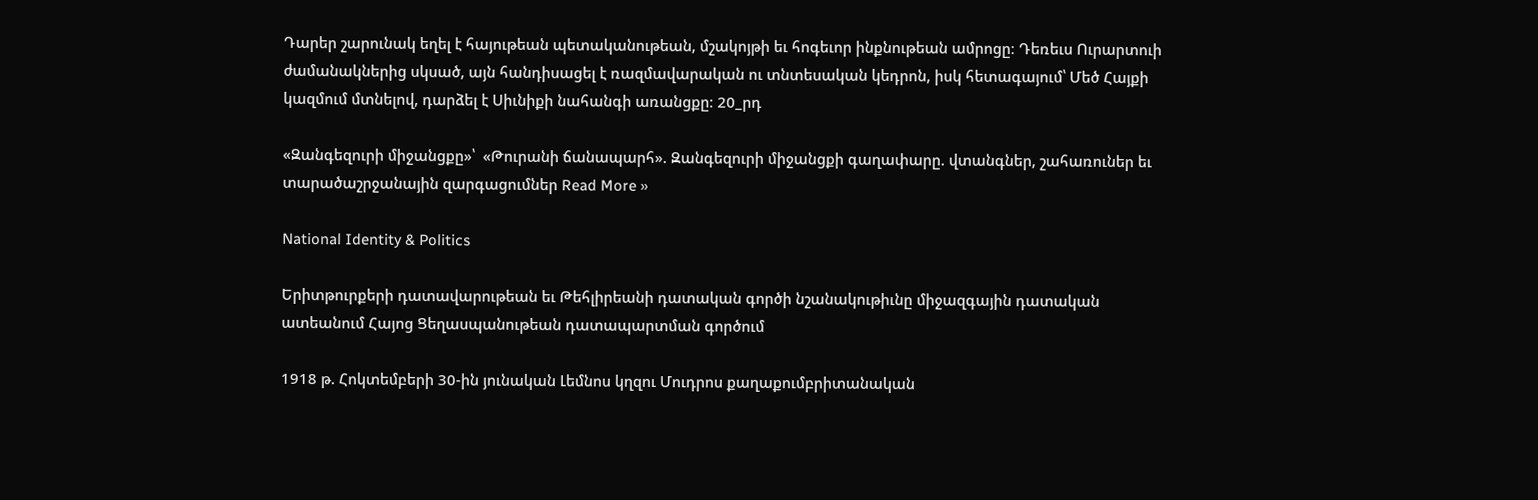Դարեր շարունակ եղել է հայութեան պետականութեան, մշակոյթի եւ հոգեւոր ինքնութեան ամրոցը։ Դեռեւս Ուրարտուի ժամանակներից սկսած, այն հանդիսացել է ռազմավարական ու տնտեսական կեդրոն, իսկ հետագայում՝ Մեծ Հայքի կազմում մտնելով, դարձել է Սիւնիքի նահանգի առանցքը։ 20_րդ

«Զանգեզուրի միջանցքը»՝  «Թուրանի ճանապարհ». Զանգեզուրի միջանցքի գաղափարը. վտանգներ, շահառուներ եւ տարածաշրջանային զարգացումներ Read More »

National Identity & Politics

Երիտթուրքերի դատավարութեան եւ Թեհլիրեանի դատական գործի նշանակութիւնը միջազգային դատական ատեանում Հայոց Ցեղասպանութեան դատապարտման գործում

1918 թ. Հոկտեմբերի 30-ին յունական Լեմնոս կղզու Մուդրոս քաղաքումբրիտանական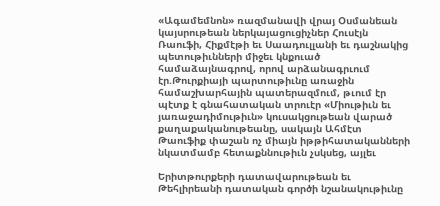«Ագամեմնոն» ռազմանավի վրայ Օսմանեան կայսրութեան ներկայացուցիչներ Հուսէյն Ռաուֆի, Հիքմէթի եւ Սաադուլլանի եւ դաշնակից պետութիւնների միջեւ կնքուած համաձայնագրով, որով արձանագրւում էր.Թուրքիայի պարտութիւնը առաջին համաշխարհային պատերազմում, թւում էր պէտք է գնահատական տրուէր «Միութիւն եւ յառաջադիմութիւն» կուսակցութեան վարած քաղաքականութեանը, սակայն Ահմէտ Թաուֆիք փաշան ոչ միայն իթթիհատականների նկատմամբ հետաքննութիւն չսկսեց, այլեւ

Երիտթուրքերի դատավարութեան եւ Թեհլիրեանի դատական գործի նշանակութիւնը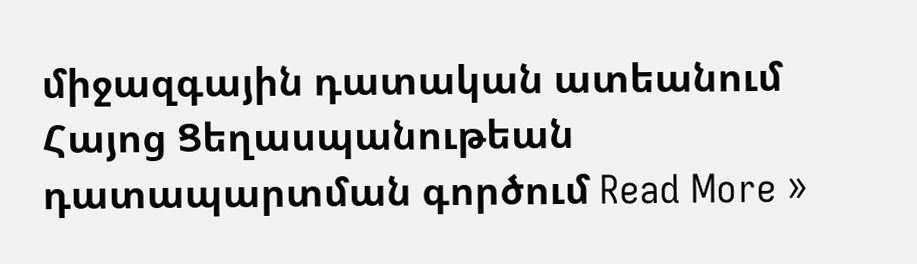միջազգային դատական ատեանում Հայոց Ցեղասպանութեան դատապարտման գործում Read More »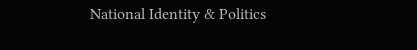National Identity & Politics